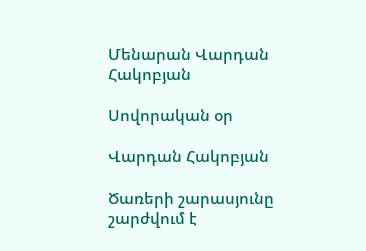Մենարան Վարդան Հակոբյան

Սովորական օր

Վարդան Հակոբյան

Ծառերի շարասյունը շարժվում է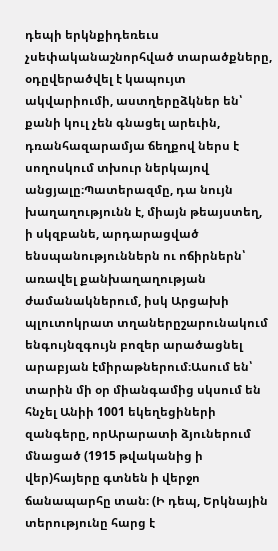դեպի երկնքիդեռեւս չսեփականաշնորհված տարածքները, օդըվերածվել է կապույտ ակվարիումի, աստղերըձկներ են՝ քանի կուլ չեն գնացել արեւին, դռանհազարամյա ճեղքով ներս է սողոսկում տխուր ներկայով անցյալը։Պատերազմը, դա նույն խաղաղությունն է, միայն թեայստեղ, ի սկզբանե, արդարացված ենսպանություններն ու ոճիրներն՝ առավել քանխաղաղության ժամանակներում, իսկ Արցախի պլուտոկրատ տղաներըշարունակում ենգույնզգույն բոզեր արածացնել արաբյան էմիրաթներում։Ասում են՝ տարին մի օր միանգամից սկսում են հնչել Անիի 1001 եկեղեցիների զանգերը, որԱրարատի ձյուներում մնացած (1915 թվականից ի վեր)հայերը գտնեն ի վերջո ճանապարհը տան։ (Ի դեպ, Երկնային տերությունը հարց է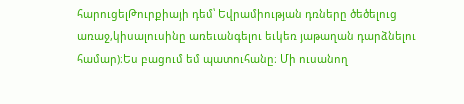հարուցելԹուրքիայի դեմ՝ Եվրամիության դռները ծեծելուց առաջ,կիսալուսինը առեւանգելու եւկեռ յաթաղան դարձնելու համար)։Ես բացում եմ պատուհանը։ Մի ուսանող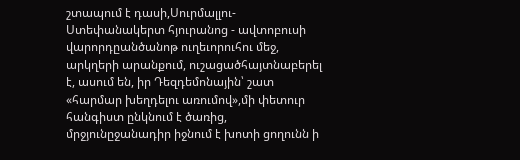շտապում է դասի,Սուրմալլու-Ստեփանակերտ հյուրանոց - ավտոբուսի վարորդըանծանոթ ուղեւորուհու մեջ, արկղերի արանքում, ուշացածհայտնաբերել է, ասում են, իր Դեզդեմոնային՝ շատ «հարմար խեղդելու առումով»,մի փետուր հանգիստ ընկնում է ծառից, մրջյունըջանադիր իջնում է խոտի ցողունն ի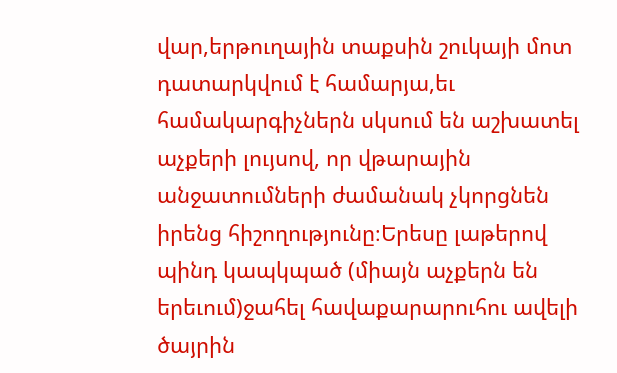վար,երթուղային տաքսին շուկայի մոտ դատարկվում է համարյա,եւ համակարգիչներն սկսում են աշխատել աչքերի լույսով, որ վթարային անջատումների ժամանակ չկորցնեն իրենց հիշողությունը։Երեսը լաթերով պինդ կապկպած (միայն աչքերն են երեւում)ջահել հավաքարարուհու ավելի ծայրին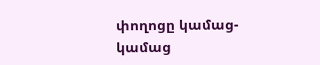փողոցը կամաց-կամաց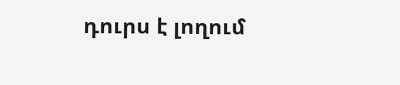դուրս է լողում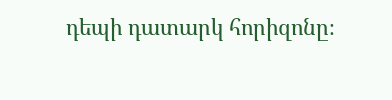դեպի դատարկ հորիզոնը։